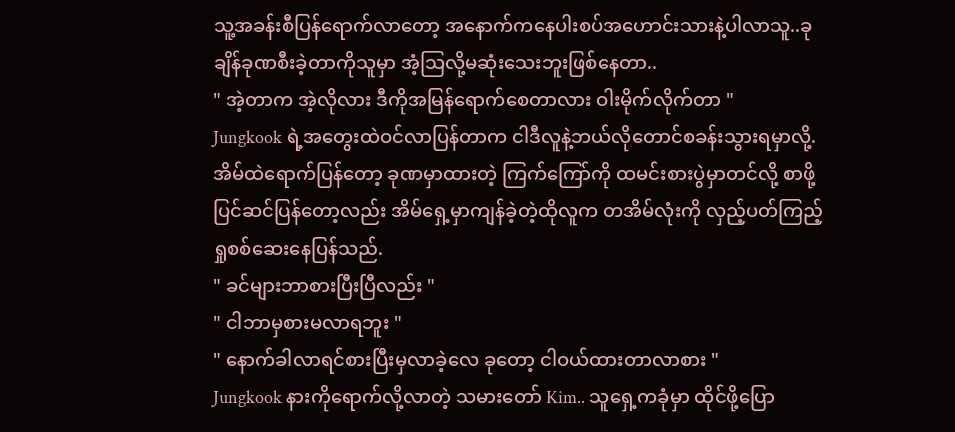သူ့အခန်းစီပြန်ရောက်လာတော့ အနောက်ကနေပါးစပ်အဟောင်းသားနဲ့ပါလာသူ..ခုချိန်ခုဏစီးခဲ့တာကိုသူမှာ အံ့သြလို့မဆုံးသေးဘူးဖြစ်နေတာ..
" အဲ့တာက အဲ့လိုလား ဒီကိုအမြန်ရောက်စေတာလား ဝါးမိုက်လိုက်တာ "
Jungkook ရဲ့အတွေးထဲဝင်လာပြန်တာက ငါဒီလူနဲ့ဘယ်လိုတောင်စခန်းသွားရမှာလို့. အိမ်ထဲရောက်ပြန်တော့ ခုဏမှာထားတဲ့ ကြက်ကြော်ကို ထမင်းစားပွဲမှာတင်လို့ စာဖို့ပြင်ဆင်ပြန်တော့လည်း အိမ်ရှေ့မှာကျန်ခဲ့တဲ့ထိုလူက တအိမ်လုံးကို လှည့်ပတ်ကြည့်ရှုစစ်ဆေးနေပြန်သည်.
" ခင်များဘာစားပြီးပြီလည်း "
" ငါဘာမှစားမလာရဘူး "
" နောက်ခါလာရင်စားပြီးမှလာခဲ့လေ ခုတော့ ငါဝယ်ထားတာလာစား "
Jungkook နားကိုရောက်လို့လာတဲ့ သမားတော် Kim.. သူရှေ့ကခုံမှာ ထိုင်ဖို့ပြော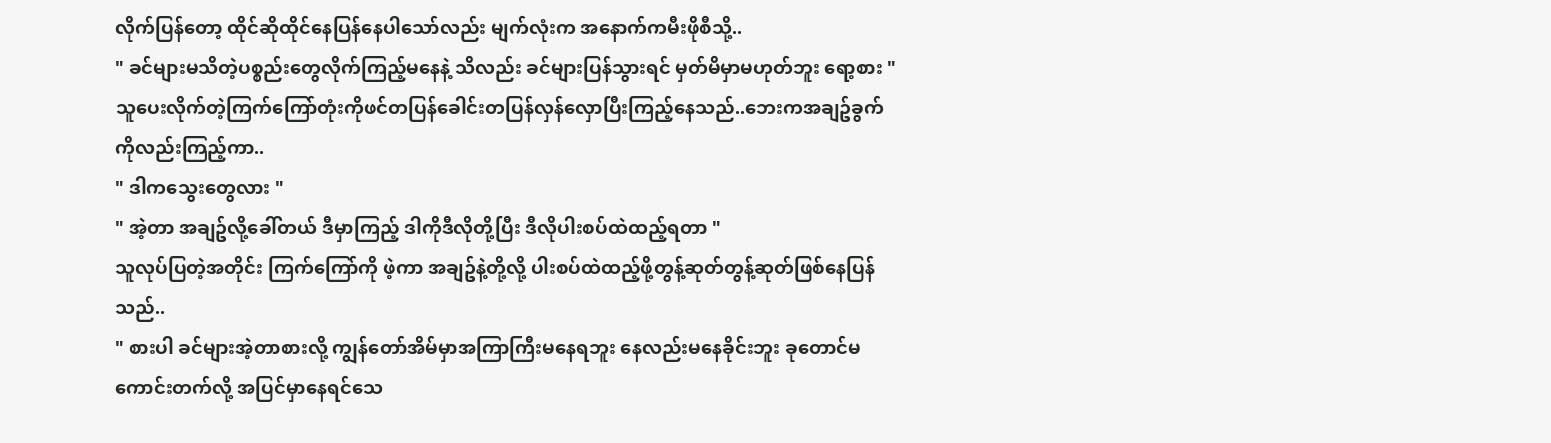လိုက်ပြန်တော့ ထိုင်ဆိုထိုင်နေပြန်နေပါသော်လည်း မျက်လုံးက အနောက်ကမီးဖိုစီသို့..
" ခင်များမသိတဲ့ပစ္စည်းတွေလိုက်ကြည့်မနေနဲ့ သိလည်း ခင်များပြန်သွားရင် မှတ်မိမှာမဟုတ်ဘူး ရော့စား "
သူပေးလိုက်တဲ့ကြက်ကြော်တုံးကိုဖင်တပြန်ခေါင်းတပြန်လှန်လှောပြီးကြည့်နေသည်..ဘေးကအချဥ်ခွက်ကိုလည်းကြည့်ကာ..
" ဒါကသွေးတွေလား "
" အဲ့တာ အချဥ်လို့ခေါ်တယ် ဒီမှာကြည့် ဒါကိုဒီလိုတို့ပြီး ဒီလိုပါးစပ်ထဲထည့်ရတာ "
သူလုပ်ပြတဲ့အတိုင်း ကြက်ကြော်ကို ဖဲ့ကာ အချဥ်နဲ့တို့လို့ ပါးစပ်ထဲထည့်ဖို့တွန့်ဆုတ်တွန့်ဆုတ်ဖြစ်နေပြန်သည်..
" စားပါ ခင်များအဲ့တာစားလို့ ကျွန်တော်အိမ်မှာအကြာကြီးမနေရဘူး နေလည်းမနေခိုင်းဘူး ခုတောင်မကောင်းတက်လို့ အပြင်မှာနေရင်သေ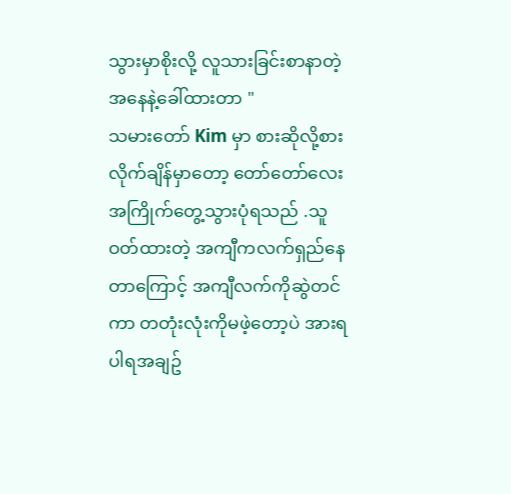သွားမှာစိုးလို့ လူသားခြင်းစာနာတဲ့အနေနဲ့ခေါ်ထားတာ "
သမားတော် Kim မှာ စားဆိုလို့စားလိုက်ချိန်မှာတော့ တော်တော်လေးအကြိုက်တွေ့သွားပုံရသည် .သူဝတ်ထားတဲ့ အကျီကလက်ရှည်နေတာကြောင့် အကျီလက်ကိုဆွဲတင်ကာ တတုံးလုံးကိုမဖဲ့တော့ပဲ အားရပါရအချဥ်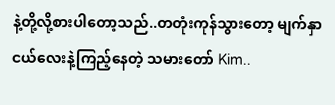နဲ့တို့လို့စားပါတော့သည်..တတုံးကုန်သွားတော့ မျက်နှာငယ်လေးနဲ့ကြည့်နေတဲ့ သမားတော် Kim..